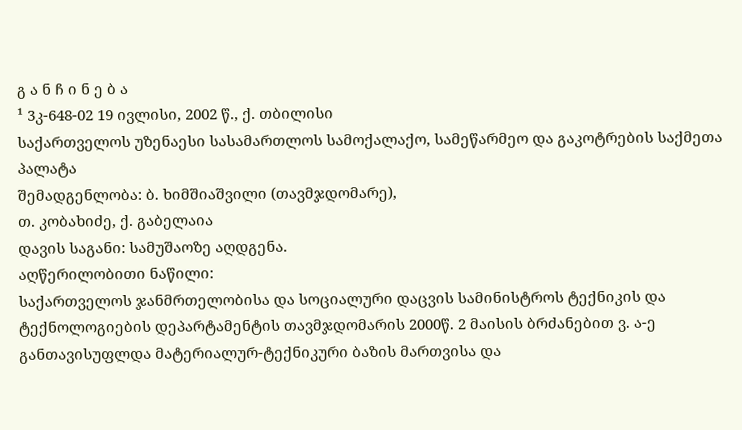გ ა ნ ჩ ი ნ ე ბ ა
¹ 3კ-648-02 19 ივლისი, 2002 წ., ქ. თბილისი
საქართველოს უზენაესი სასამართლოს სამოქალაქო, სამეწარმეო და გაკოტრების საქმეთა პალატა
შემადგენლობა: ბ. ხიმშიაშვილი (თავმჯდომარე),
თ. კობახიძე, ქ. გაბელაია
დავის საგანი: სამუშაოზე აღდგენა.
აღწერილობითი ნაწილი:
საქართველოს ჯანმრთელობისა და სოციალური დაცვის სამინისტროს ტექნიკის და ტექნოლოგიების დეპარტამენტის თავმჯდომარის 2000წ. 2 მაისის ბრძანებით ვ. ა-ე განთავისუფლდა მატერიალურ-ტექნიკური ბაზის მართვისა და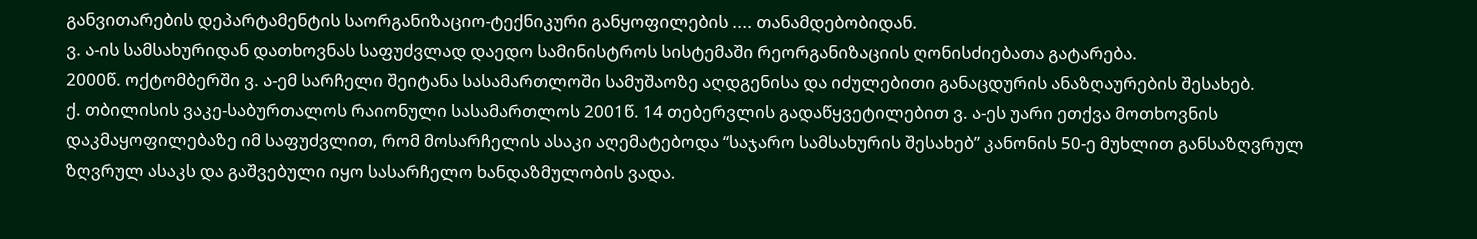განვითარების დეპარტამენტის საორგანიზაციო-ტექნიკური განყოფილების .... თანამდებობიდან.
ვ. ა-ის სამსახურიდან დათხოვნას საფუძვლად დაედო სამინისტროს სისტემაში რეორგანიზაციის ღონისძიებათა გატარება.
2000წ. ოქტომბერში ვ. ა-ემ სარჩელი შეიტანა სასამართლოში სამუშაოზე აღდგენისა და იძულებითი განაცდურის ანაზღაურების შესახებ.
ქ. თბილისის ვაკე-საბურთალოს რაიონული სასამართლოს 2001წ. 14 თებერვლის გადაწყვეტილებით ვ. ა-ეს უარი ეთქვა მოთხოვნის დაკმაყოფილებაზე იმ საფუძვლით, რომ მოსარჩელის ასაკი აღემატებოდა “საჯარო სამსახურის შესახებ” კანონის 50-ე მუხლით განსაზღვრულ ზღვრულ ასაკს და გაშვებული იყო სასარჩელო ხანდაზმულობის ვადა.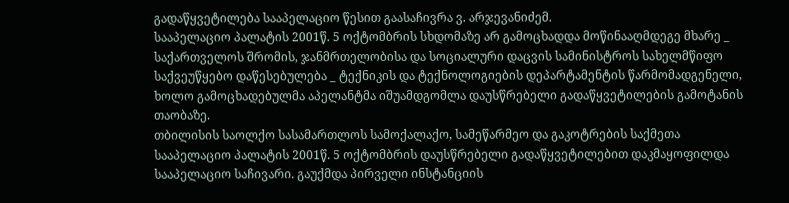გადაწყვეტილება სააპელაციო წესით გაასაჩივრა ვ. არჯევანიძემ.
სააპელაციო პალატის 2001წ. 5 ოქტომბრის სხდომაზე არ გამოცხადდა მოწინააღმდეგე მხარე _ საქართველოს შრომის, ჯანმრთელობისა და სოციალური დაცვის სამინისტროს სახელმწიფო საქვეუწყებო დაწესებულება _ ტექნიკის და ტექნოლოგიების დეპარტამენტის წარმომადგენელი, ხოლო გამოცხადებულმა აპელანტმა იშუამდგომლა დაუსწრებელი გადაწყვეტილების გამოტანის თაობაზე.
თბილისის საოლქო სასამართლოს სამოქალაქო, სამეწარმეო და გაკოტრების საქმეთა სააპელაციო პალატის 2001წ. 5 ოქტომბრის დაუსწრებელი გადაწყვეტილებით დაკმაყოფილდა სააპელაციო საჩივარი. გაუქმდა პირველი ინსტანციის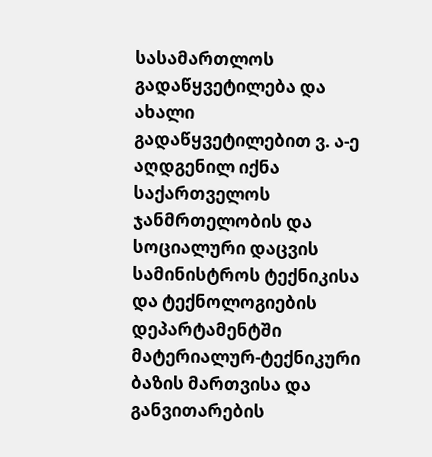სასამართლოს გადაწყვეტილება და ახალი გადაწყვეტილებით ვ. ა-ე აღდგენილ იქნა საქართველოს ჯანმრთელობის და სოციალური დაცვის სამინისტროს ტექნიკისა და ტექნოლოგიების დეპარტამენტში მატერიალურ-ტექნიკური ბაზის მართვისა და განვითარების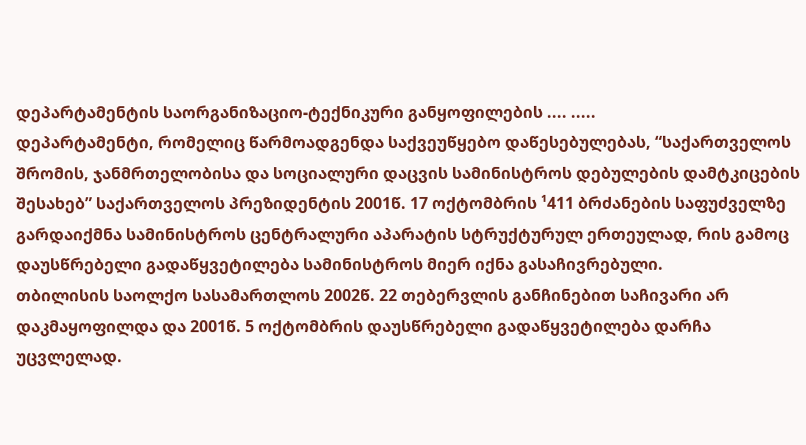დეპარტამენტის საორგანიზაციო-ტექნიკური განყოფილების .... .....
დეპარტამენტი, რომელიც წარმოადგენდა საქვეუწყებო დაწესებულებას, “საქართველოს შრომის, ჯანმრთელობისა და სოციალური დაცვის სამინისტროს დებულების დამტკიცების შესახებ” საქართველოს პრეზიდენტის 2001წ. 17 ოქტომბრის ¹411 ბრძანების საფუძველზე გარდაიქმნა სამინისტროს ცენტრალური აპარატის სტრუქტურულ ერთეულად, რის გამოც დაუსწრებელი გადაწყვეტილება სამინისტროს მიერ იქნა გასაჩივრებული.
თბილისის საოლქო სასამართლოს 2002წ. 22 თებერვლის განჩინებით საჩივარი არ დაკმაყოფილდა და 2001წ. 5 ოქტომბრის დაუსწრებელი გადაწყვეტილება დარჩა უცვლელად.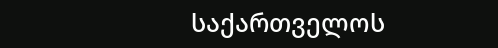საქართველოს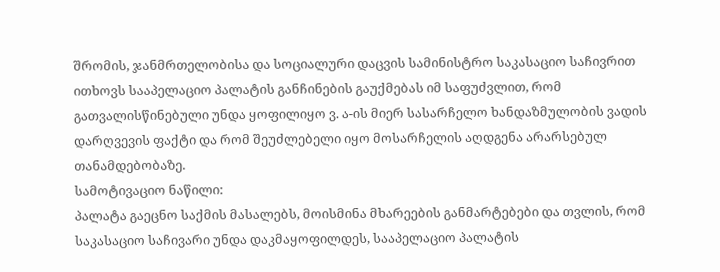შრომის, ჯანმრთელობისა და სოციალური დაცვის სამინისტრო საკასაციო საჩივრით ითხოვს სააპელაციო პალატის განჩინების გაუქმებას იმ საფუძვლით, რომ გათვალისწინებული უნდა ყოფილიყო ვ. ა-ის მიერ სასარჩელო ხანდაზმულობის ვადის დარღვევის ფაქტი და რომ შეუძლებელი იყო მოსარჩელის აღდგენა არარსებულ თანამდებობაზე.
სამოტივაციო ნაწილი:
პალატა გაეცნო საქმის მასალებს, მოისმინა მხარეების განმარტებები და თვლის, რომ საკასაციო საჩივარი უნდა დაკმაყოფილდეს, სააპელაციო პალატის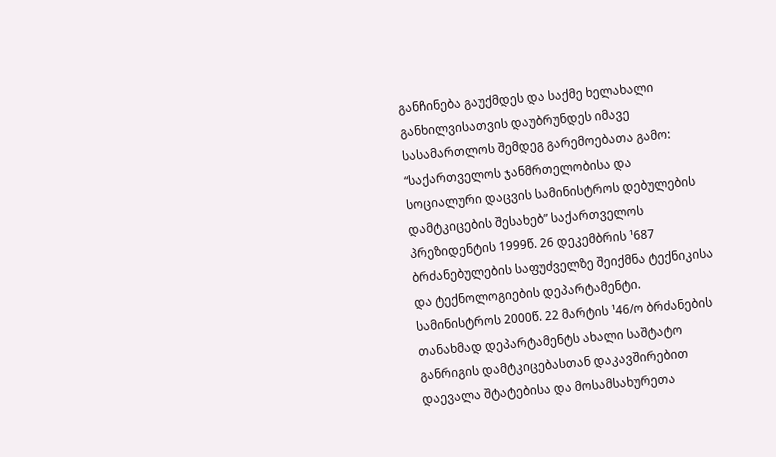განჩინება გაუქმდეს და საქმე ხელახალი განხილვისათვის დაუბრუნდეს იმავე სასამართლოს შემდეგ გარემოებათა გამო:
“საქართველოს ჯანმრთელობისა და სოციალური დაცვის სამინისტროს დებულების დამტკიცების შესახებ” საქართველოს პრეზიდენტის 1999წ. 26 დეკემბრის ¹687 ბრძანებულების საფუძველზე შეიქმნა ტექნიკისა და ტექნოლოგიების დეპარტამენტი. სამინისტროს 2000წ. 22 მარტის ¹46/ო ბრძანების თანახმად დეპარტამენტს ახალი საშტატო განრიგის დამტკიცებასთან დაკავშირებით დაევალა შტატებისა და მოსამსახურეთა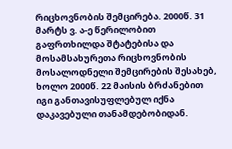რიცხოვნობის შემცირება. 2000წ. 31 მარტს ვ. ა-ე წერილობით გაფრთხილდა შტატებისა და მოსამსახურეთა რიცხოვნობის მოსალოდნელი შემცირების შესახებ, ხოლო 2000წ. 22 მაისის ბრძანებით იგი განთავისუფლებულ იქნა დაკავებული თანამდებობიდან.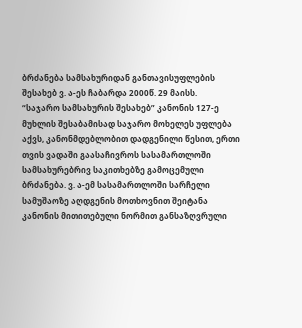ბრძანება სამსახურიდან განთავისუფლების შესახებ ვ. ა-ეს ჩაბარდა 2000წ. 29 მაისს.
“საჯარო სამსახურის შესახებ” კანონის 127-ე მუხლის შესაბამისად საჯარო მოხელეს უფლება აქვს, კანონმდებლობით დადგენილი წესით, ერთი თვის ვადაში გაასაჩივროს სასამართლოში სამსახურებრივ საკითხებზე გამოცემული ბრძანება. ვ. ა-ემ სასამართლოში სარჩელი სამუშაოზე აღდგენის მოთხოვნით შეიტანა კანონის მითითებული ნორმით განსაზღვრული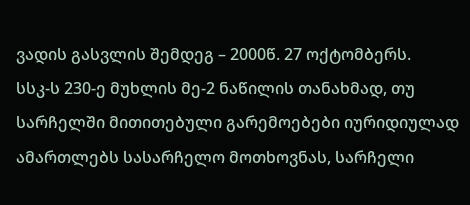ვადის გასვლის შემდეგ – 2000წ. 27 ოქტომბერს.
სსკ-ს 230-ე მუხლის მე-2 ნაწილის თანახმად, თუ სარჩელში მითითებული გარემოებები იურიდიულად ამართლებს სასარჩელო მოთხოვნას, სარჩელი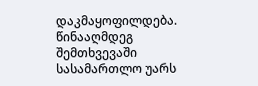დაკმაყოფილდება. წინააღმდეგ შემთხვევაში სასამართლო უარს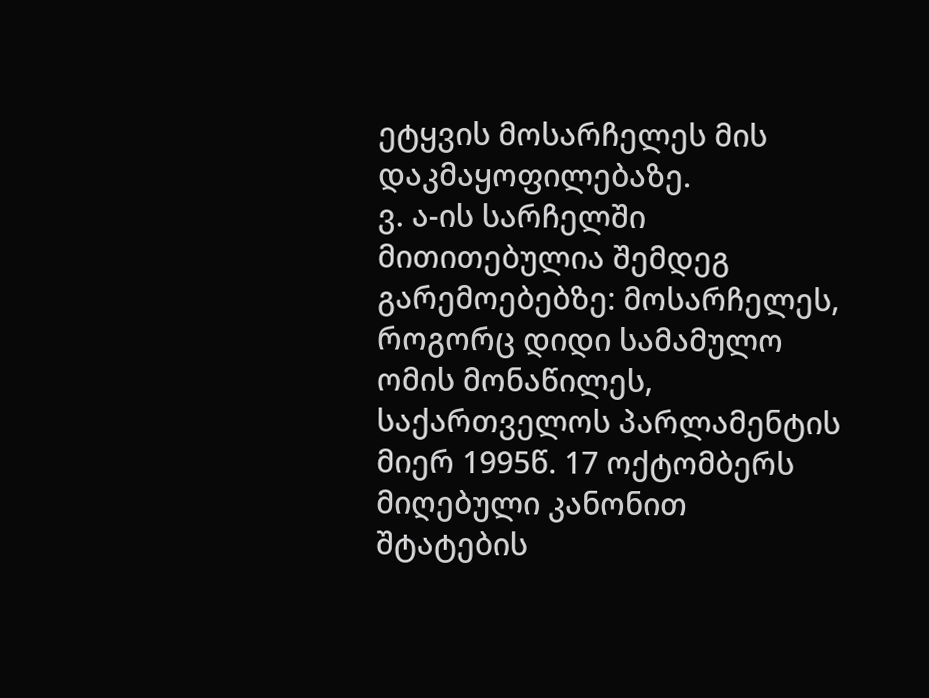ეტყვის მოსარჩელეს მის დაკმაყოფილებაზე.
ვ. ა-ის სარჩელში მითითებულია შემდეგ გარემოებებზე: მოსარჩელეს, როგორც დიდი სამამულო ომის მონაწილეს, საქართველოს პარლამენტის მიერ 1995წ. 17 ოქტომბერს მიღებული კანონით შტატების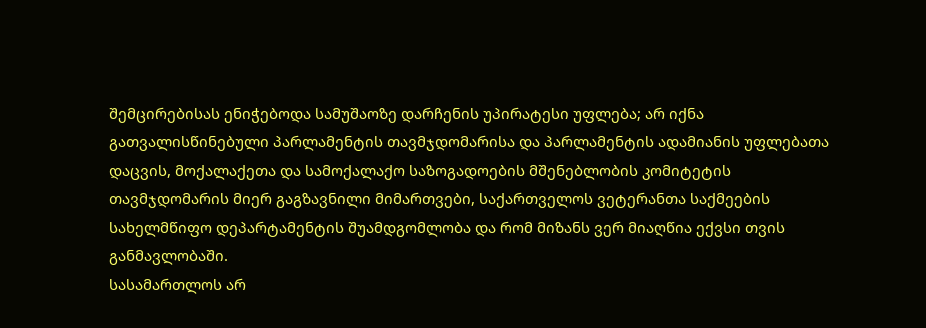შემცირებისას ენიჭებოდა სამუშაოზე დარჩენის უპირატესი უფლება; არ იქნა გათვალისწინებული პარლამენტის თავმჯდომარისა და პარლამენტის ადამიანის უფლებათა დაცვის, მოქალაქეთა და სამოქალაქო საზოგადოების მშენებლობის კომიტეტის თავმჯდომარის მიერ გაგზავნილი მიმართვები, საქართველოს ვეტერანთა საქმეების სახელმწიფო დეპარტამენტის შუამდგომლობა და რომ მიზანს ვერ მიაღწია ექვსი თვის განმავლობაში.
სასამართლოს არ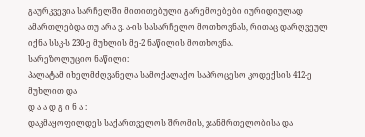გაურკვევია სარჩელში მითითებული გარემოებები იურიდიულად ამართლებდა თუ არა ვ. ა-ის სასარჩელო მოთხოვნას, რითაც დარღვეულ იქნა სსკ-ს 230-ე მუხლის მე-2 ნაწილის მოთხოვნა.
სარეზოლუციო ნაწილი:
პალატამ იხელმძღვანელა სამოქალაქო საპროცესო კოდექსის 412-ე მუხლით და
დ ა ა დ გ ი ნ ა :
დაკმაყოფილდეს საქართველოს შრომის, ჯანმრთელობისა და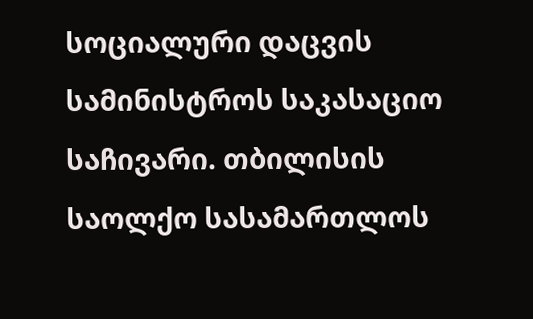სოციალური დაცვის სამინისტროს საკასაციო საჩივარი. თბილისის საოლქო სასამართლოს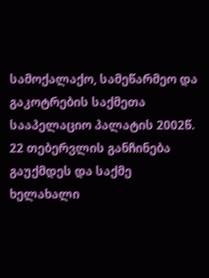სამოქალაქო, სამეწარმეო და გაკოტრების საქმეთა სააპელაციო პალატის 2002წ. 22 თებერვლის განჩინება გაუქმდეს და საქმე ხელახალი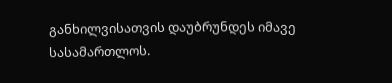განხილვისათვის დაუბრუნდეს იმავე სასამართლოს.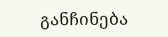განჩინება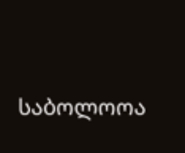საბოლოოა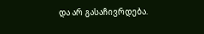და არ გასაჩივრდება.